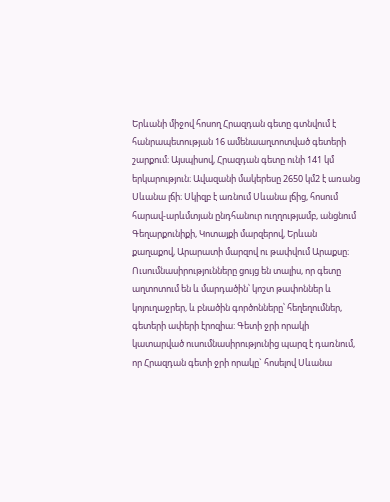Երևանի միջով հոսող Հրազդան գետը գտնվում է հանրապետության 16 ամենաաղտոտված գետերի շարքում։ Այսպիսով, Հրազդան գետը ունի 141 կմ երկարություն։ Ավազանի մակերեսը 2650 կմ2 է առանց Սևանա լճի։ Սկիզբ է առնում Սևանա լճից, հոսում հարավ-արևմտյան ընդհանուր ուղղությամբ, անցնում Գեղարքունիքի, Կոտայքի մարզերով, Երևան քաղաքով, Արարատի մարզով ու թափվում Արաքսը։ Ուսումնասիրությունները ցույց են տալիս, որ գետը աղտոտում են և մարդածին՝ կոշտ թափոններ և կոյուղաջրեր, և բնածին գործոնները՝ հեղեղումներ, գետերի ափերի էրոզիա: Գետի ջրի որակի կատարված ուսումնասիրությունից պարզ է դառնում, որ Հրազդան գետի ջրի որակը` հոսելով Սևանա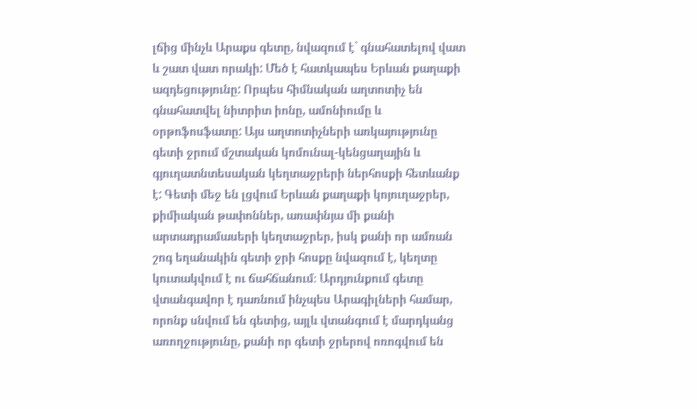լճից մինչև Արաքս գետը, նվազում է` գնահատելով վատ և շատ վատ որակի: Մեծ է հատկապես Երևան քաղաքի ազդեցությունը: Որպես հիմնական աղտոտիչ են գնահատվել նիտրիտ իոնը, ամոնիումը և օրթոֆոսֆատը: Այս աղտոտիչների առկայությունը գետի ջրում մշտական կոմունալ-կենցաղային և գյուղատնտեսական կեղտաջրերի ներհոսքի հետևանք է: Գետի մեջ են լցվում Երևան քաղաքի կոյուղաջրեր, քիմիական թափոններ, առափնյա մի քանի արտադրամասերի կեղտաջրեր, իսկ քանի որ ամռան շոգ եղանակին գետի ջրի հոսքը նվազում է, կեղտը կուտակվում է ու ճահճանում։ Արդյունքում գետը վտանգավոր է դառնում ինչպես Արագիլների համար, որոնք սնվում են գետից, այլև վտանգում է մարդկանց առողջությունը, քանի որ գետի ջրերով ոռոգվում են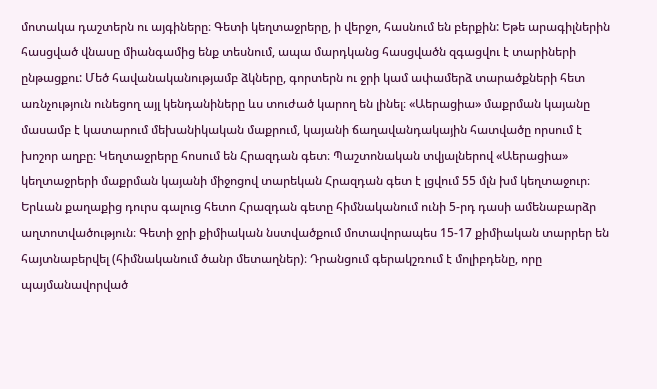մոտակա դաշտերն ու այգիները։ Գետի կեղտաջրերը, ի վերջո, հասնում են բերքին: Եթե արագիլներին հասցված վնասը միանգամից ենք տեսնում, ապա մարդկանց հասցվածն զգացվու է տարիների ընթացքու: Մեծ հավանականությամբ ձկները, գորտերն ու ջրի կամ ափամերձ տարածքների հետ առնչություն ունեցող այլ կենդանիները ևս տուժած կարող են լինել։ «Աերացիա» մաքրման կայանը մասամբ է կատարում մեխանիկական մաքրում, կայանի ճաղավանդակային հատվածը որսում է խոշոր աղբը։ Կեղտաջրերը հոսում են Հրազդան գետ։ Պաշտոնական տվյալներով «Աերացիա» կեղտաջրերի մաքրման կայանի միջոցով տարեկան Հրազդան գետ է լցվում 55 մլն խմ կեղտաջուր։ Երևան քաղաքից դուրս գալուց հետո Հրազդան գետը հիմնականում ունի 5-րդ դասի ամենաբարձր աղտոտվածություն։ Գետի ջրի քիմիական նստվածքում մոտավորապես 15-17 քիմիական տարրեր են հայտնաբերվել (հիմնականում ծանր մետաղներ)։ Դրանցում գերակշռում է մոլիբդենը, որը պայմանավորված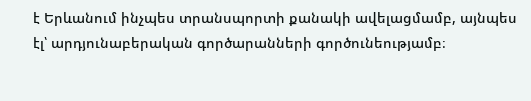է Երևանում ինչպես տրանսպորտի քանակի ավելացմամբ, այնպես էլ՝ արդյունաբերական գործարանների գործունեությամբ։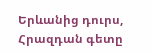Երևանից դուրս, Հրազդան գետը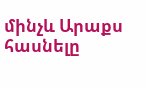մինչև Արաքս հասնելը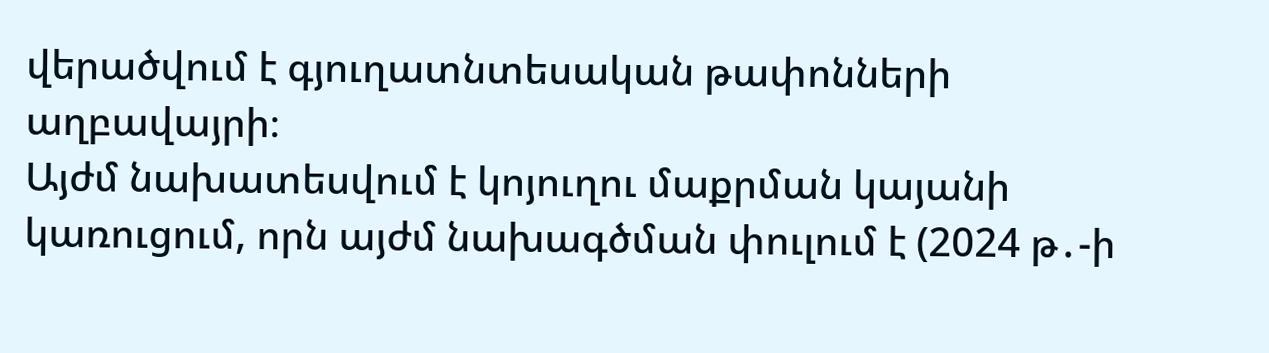վերածվում է գյուղատնտեսական թափոնների աղբավայրի։
Այժմ նախատեսվում է կոյուղու մաքրման կայանի կառուցում, որն այժմ նախագծման փուլում է (2024 թ․-ի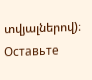տվյալներով)։
Оставьте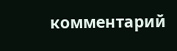комментарий